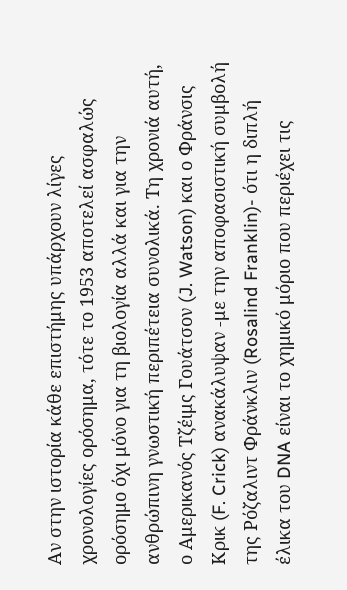Αν στην ιστορία κάθε επιστήμης υπάρχουν λίγες χρονολογίες ορόσημα, τότε το 1953 αποτελεί ασφαλώς ορόσημο όχι μόνο για τη βιολογία αλλά και για την ανθρώπινη γνωστική περιπέτεια συνολικά. Τη χρονιά αυτή, ο Αμερικανός Τζέιμς Γουάτσον (J. Watson) και ο Φράνσις Κρικ (F. Crick) ανακάλυψαν -με την αποφασιστική συμβολή της Ρόζαλιντ Φράνκλιν (Rosalind Franklin)- ότι η διπλή έλικα του DNA είναι το χημικό μόριο που περιέχει τις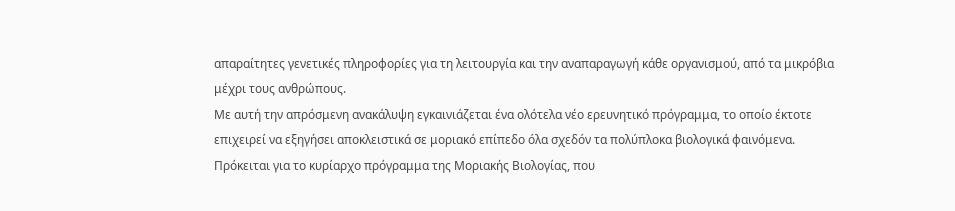απαραίτητες γενετικές πληροφορίες για τη λειτουργία και την αναπαραγωγή κάθε οργανισμού, από τα μικρόβια μέχρι τους ανθρώπους.
Με αυτή την απρόσμενη ανακάλυψη εγκαινιάζεται ένα ολότελα νέο ερευνητικό πρόγραμμα, το οποίο έκτοτε επιχειρεί να εξηγήσει αποκλειστικά σε μοριακό επίπεδο όλα σχεδόν τα πολύπλοκα βιολογικά φαινόμενα. Πρόκειται για το κυρίαρχο πρόγραμμα της Μοριακής Βιολογίας, που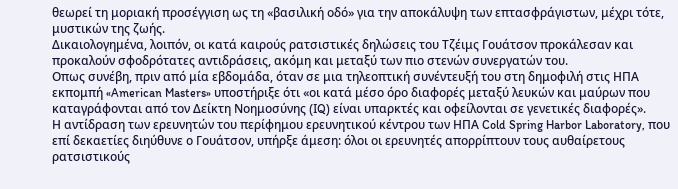θεωρεί τη μοριακή προσέγγιση ως τη «βασιλική οδό» για την αποκάλυψη των επτασφράγιστων, μέχρι τότε, μυστικών της ζωής.
Δικαιολογημένα, λοιπόν, οι κατά καιρούς ρατσιστικές δηλώσεις του Τζέιμς Γουάτσον προκάλεσαν και προκαλούν σφοδρότατες αντιδράσεις, ακόμη και μεταξύ των πιο στενών συνεργατών του.
Οπως συνέβη, πριν από μία εβδομάδα, όταν σε μια τηλεοπτική συνέντευξή του στη δημοφιλή στις ΗΠΑ εκπομπή «American Masters» υποστήριξε ότι «οι κατά μέσο όρο διαφορές μεταξύ λευκών και μαύρων που καταγράφονται από τον Δείκτη Νοημοσύνης (IQ) είναι υπαρκτές και οφείλονται σε γενετικές διαφορές».
Η αντίδραση των ερευνητών του περίφημου ερευνητικού κέντρου των ΗΠΑ Cold Spring Harbor Laboratory, που επί δεκαετίες διηύθυνε ο Γουάτσον, υπήρξε άμεση: όλοι οι ερευνητές απορρίπτουν τους αυθαίρετους ρατσιστικούς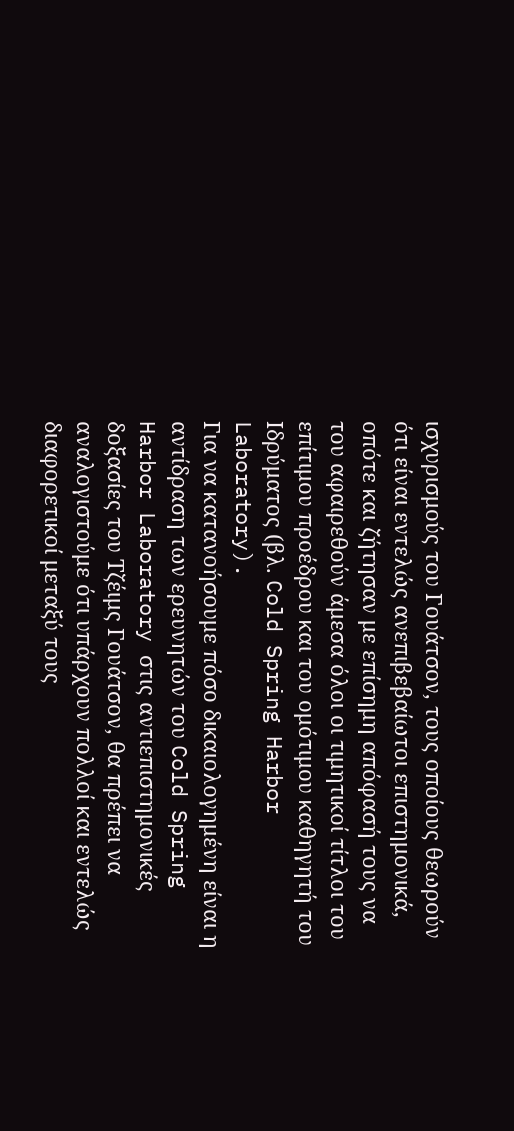ισχυρισμούς του Γουάτσον, τους οποίους θεωρούν ότι είναι εντελώς ανεπιβεβαίωτοι επιστημονικά, οπότε και ζήτησαν με επίσημη απόφασή τους να του αφαιρεθούν άμεσα όλοι οι τιμητικοί τίτλοι του επίτιμου προέδρου και του ομότιμου καθηγητή του Ιδρύματος (βλ. Cold Spring Harbor Laboratory).
Για να κατανοήσουμε πόσο δικαιολογημένη είναι η αντίδραση των ερευνητών του Cold Spring Harbor Laboratory στις αντιεπιστημονικές δοξασίες του Τζέιμς Γουάτσον, θα πρέπει να αναλογιστούμε ότι υπάρχουν πολλοί και εντελώς διαφορετικοί μεταξύ τους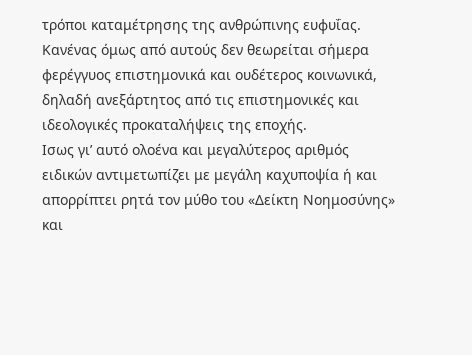τρόποι καταμέτρησης της ανθρώπινης ευφυΐας. Κανένας όμως από αυτούς δεν θεωρείται σήμερα φερέγγυος επιστημονικά και ουδέτερος κοινωνικά, δηλαδή ανεξάρτητος από τις επιστημονικές και ιδεολογικές προκαταλήψεις της εποχής.
Ισως γι’ αυτό ολοένα και μεγαλύτερος αριθμός ειδικών αντιμετωπίζει με μεγάλη καχυποψία ή και απορρίπτει ρητά τον μύθο του «Δείκτη Νοημοσύνης» και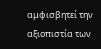αμφισβητεί την αξιοπιστία των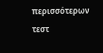περισσότερων τεστ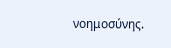νοημοσύνης.